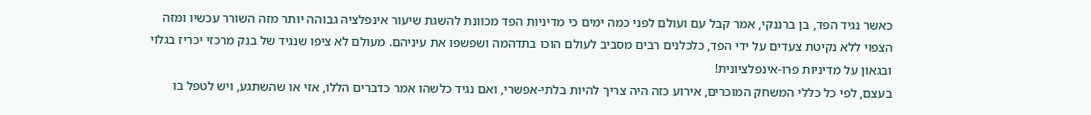כאשר נגיד הפד, בן ברננקי, אמר קבל עם ועולם לפני כמה ימים כי מדיניות הפד מכוונת להשגת שיעור אינפלציה גבוהה יותר מזה השורר עכשיו ומזה הצפוי ללא נקיטת צעדים על ידי הפד, כלכלנים רבים מסביב לעולם הוכו בתדהמה ושפשפו את עיניהם. מעולם לא ציפו שנגיד של בנק מרכזי יכריז בגלוי ובגאון על מדיניות פרו-אינפלציונית!
בעצם, לפי כל כללי המשחק המוכרים, אירוע כזה היה צריך להיות בלתי-אפשרי, ואם נגיד כלשהו אמר כדברים הללו, אזי או שהשתגע, ויש לטפל בו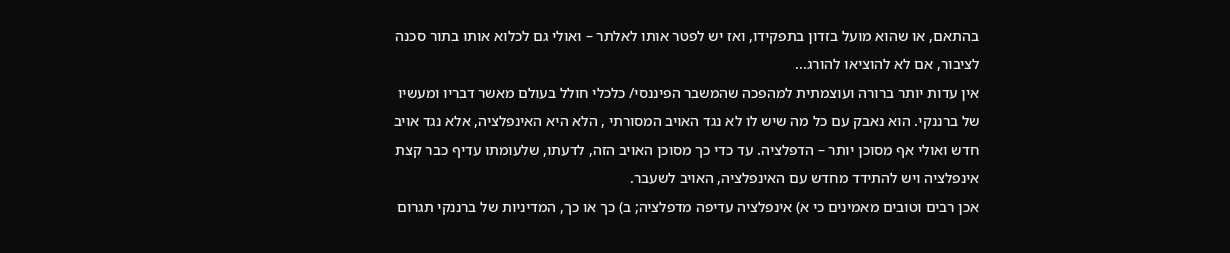בהתאם, או שהוא מועל בזדון בתפקידו, ואז יש לפטר אותו לאלתר – ואולי גם לכלוא אותו בתור סכנה לציבור, אם לא להוציאו להורג...
אין עדות יותר ברורה ועוצמתית למהפכה שהמשבר הפיננסי/ כלכלי חולל בעולם מאשר דבריו ומעשיו של ברננקי. הוא נאבק עם כל מה שיש לו לא נגד האויב המסורתי , הלא היא האינפלציה, אלא נגד אויב חדש ואולי אף מסוכן יותר – הדפלציה. עד כדי כך מסוכן האויב הזה, לדעתו, שלעומתו עדיף כבר קצת אינפלציה ויש להתידד מחדש עם האינפלציה, האויב לשעבר.
אכן רבים וטובים מאמינים כי א) אינפלציה עדיפה מדפלציה; ב) כך או כך, המדיניות של ברננקי תגרום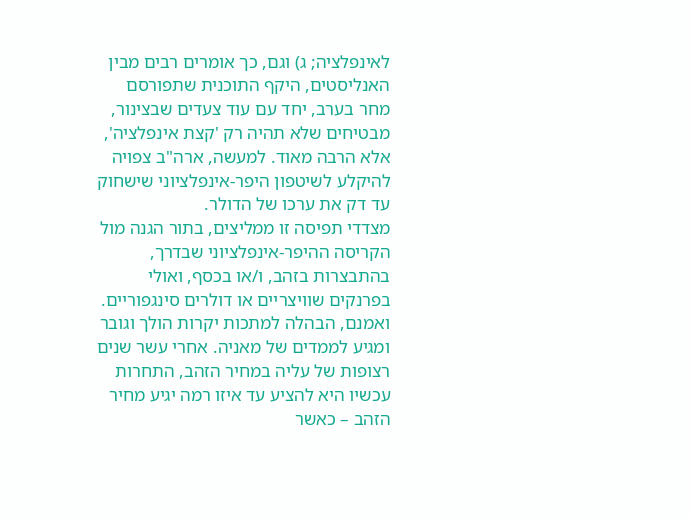לאינפלציה; ג) וגם, כך אומרים רבים מבין האנליסטים, היקף התוכנית שתפורסם מחר בערב, יחד עם עוד צעדים שבצינור, מבטיחים שלא תהיה רק 'קצת אינפלציה', אלא הרבה מאוד. למעשה, ארה"ב צפויה להיקלע לשיטפון היפר-אינפלציוני שישחוק עד דק את ערכו של הדולר.
מצדדי תפיסה זו ממליצים, בתור הגנה מול הקריסה ההיפר-אינפלציוני שבדרך, בהתבצרות בזהב, ו/או בכסף, ואולי בפרנקים שוויצריים או דולרים סינגפוריים. ואמנם, הבהלה למתכות יקרות הולך וגובר ומגיע לממדים של מאניה. אחרי עשר שנים רצופות של עליה במחיר הזהב, התחרות עכשיו היא להציע עד איזו רמה יגיע מחיר הזהב – כאשר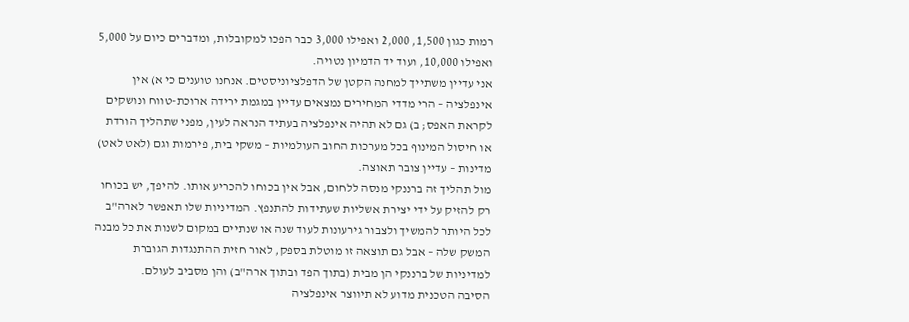רמות כגון 1,500, 2,000 ואפילו 3,000 כבר הפכו למקובלות, ומדברים כיום על 5,000 ואפילו 10,000, ועוד יד הדמיון נטויה.
אני עדיין משתייך למחנה הקטן של הדפלציוניסטים. אנחנו טוענים כי א) אין אינפלציה – הרי מדדי המחירים נמצאים עדיין במגמת ירידה ארוכת-טווח ונושקים לקראת האפס; ב) גם לא תהיה אינפלציה בעתיד הנראה לעין, מפני שתהליך הורדת או חיסול המינוף בכל מערכות החוב העולמיות – משקי בית, פירמות וגם (לאט לאט) מדינות – עדיין צובר תאוצה.
מול תהליך זה ברננקי מנסה ללחום, אבל אין בכוחו להכריע אותו. להיפך, יש בכוחו רק להזיק על ידי יצירת אשליות שעתידות להתנפץ. המדיניות שלו תאפשר לארה"ב לכל היותר להמשיך ולצבור גירעונות לעוד שנה או שנתיים במקום לשנות את כל מבנה המשק שלה – אבל גם תוצאה זו מוטלת בספק, לאור חזית ההתנגדות הגוברת למדיניות של ברננקי הן מבית (בתוך הפד ובתוך ארה"ב) והן מסביב לעולם.
הסיבה הטכנית מדוע לא תיווצר אינפלציה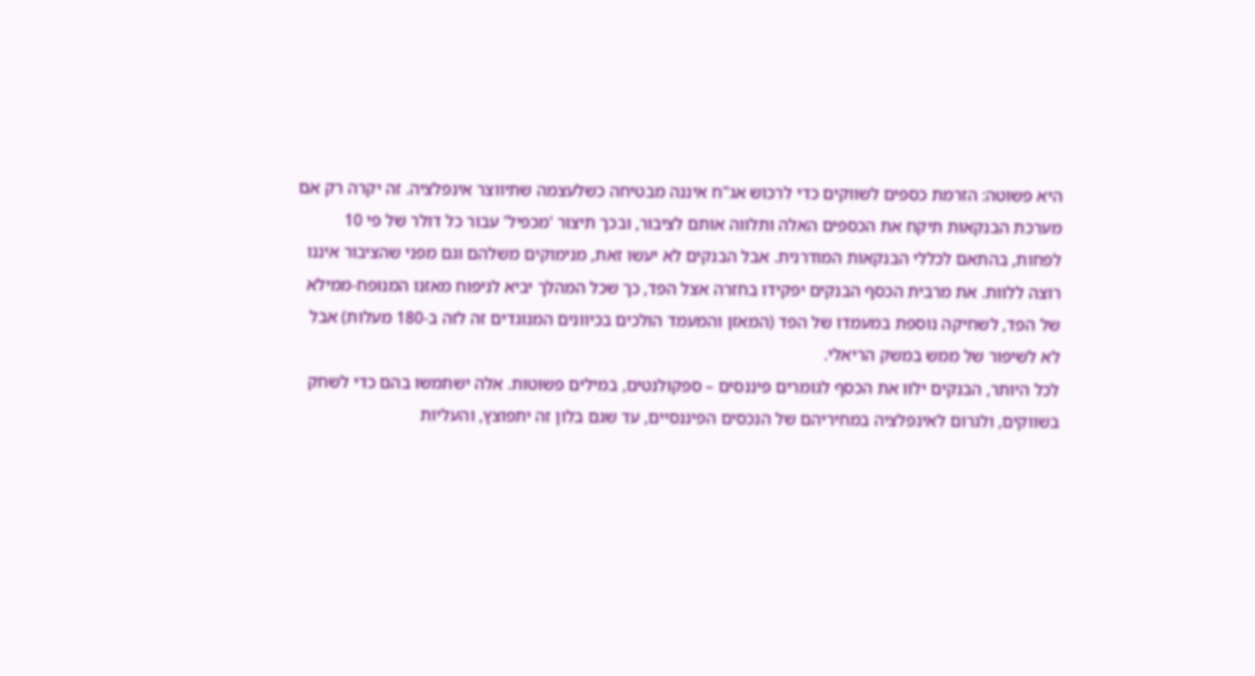היא פשוטה: הזרמת כספים לשווקים כדי לרכוש אג"ח איננה מבטיחה כשלעצמה שתיווצר אינפלציה. זה יקרה רק אם מערכת הבנקאות תיקח את הכספים האלה ותלווה אותם לציבור, ובכך תיצור 'מכפיל' עבור כל דולר של פי 10 לפחות, בהתאם לכללי הבנקאות המודרנית. אבל הבנקים לא יעשו זאת, מנימוקים משלהם וגם מפני שהציבור איננו רוצה ללוות. את מרבית הכסף הבנקים יפקידו בחזרה אצל הפד, כך שכל המהלך יביא לניפוח מאזנו המנופח-ממילא של הפד, לשחיקה נוספת במעמדו של הפד (המאזן והמעמד הולכים בכיוונים המנוגדים זה לזה ב-180 מעלות) אבל לא לשיפור של ממש במשק הריאלי.
לכל היותר, הבנקים ילוו את הכסף לגומרים פיננסים – ספקולנטים, במילים פשוטות. אלה ישתמשו בהם כדי לשחק בשווקים, ולגרום לאינפלציה במחיריהם של הנכסים הפיננסיים, עד שגם בלון זה יתפוצץ, והעליות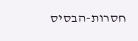חסרות-הבסיס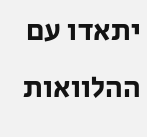יתאדו עם ההלוואות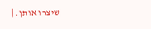שיצרו אותן. |